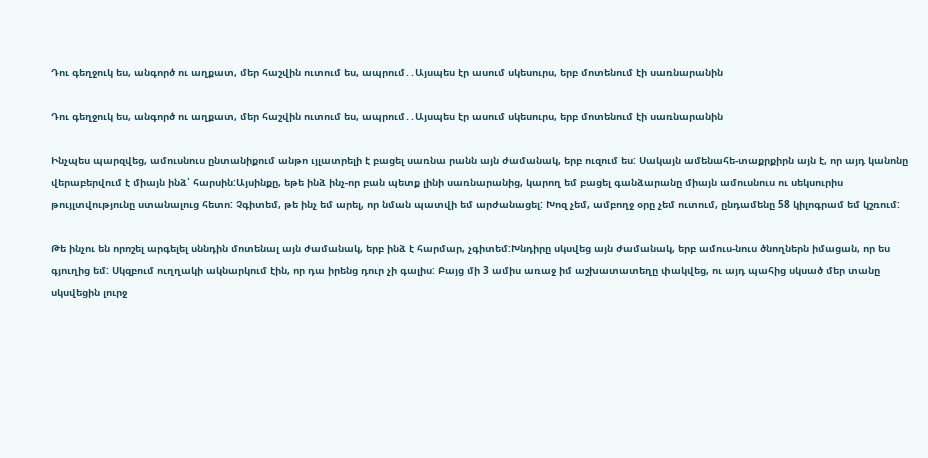Դու գեղջուկ ես, անգործ ու աղքատ, մեր հաշվին ուտում ես, ապրում․․Այսպես էր ասում սկեսուրս, երբ մոտենում էի սառնարանին

Դու գեղջուկ ես, անգործ ու աղքատ, մեր հաշվին ուտում ես, ապրում․․Այսպես էր ասում սկեսուրս, երբ մոտենում էի սառնարանին

Ինչպես պարզվեց, ամուսնուս ընտանիքում անթո ւյլատրելի է բացել սառնա րանն այն ժամանակ, երբ ուզում ես: Սակայն ամենահե-տաքրքիրն այն է, որ այդ կանոնը վերաբերվում է միայն ինձ՝ հարսին:Այսինքը, եթե ինձ ինչ-որ բան պետք լինի սառնարանից, կարող եմ բացել գանձարանը միայն ամուսնուս ու սեկսուրիս թույլտվությունը ստանալուց հետո: Չգիտեմ, թե ինչ եմ արել, որ նման պատվի եմ արժանացել: Խոզ չեմ, ամբողջ օրը չեմ ուտում, ընդամենը 58 կիլոգրամ եմ կշռում:

Թե ինչու են որոշել արգելել սննդին մոտենալ այն ժամանակ, երբ ինձ է հարմար, չգիտեմ:Խնդիրը սկսվեց այն ժամանակ, երբ ամուս-նուս ծնողներն իմացան, որ ես գյուղից եմ: Սկզբում ուղղակի ակնարկում էին, որ դա իրենց դուր չի գալիս: Բայց մի 3 ամիս առաջ իմ աշխատատեղը փակվեց, ու այդ պահից սկսած մեր տանը սկսվեցին լուրջ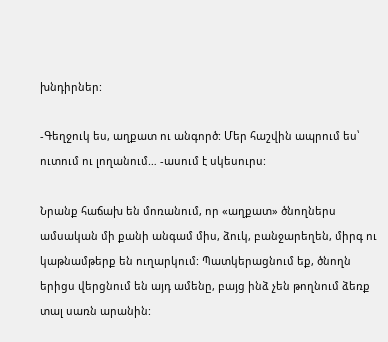խնդիրներ:

-Գեղջուկ ես, աղքատ ու անգործ: Մեր հաշվին ապրում ես՝ ուտում ու լողանում… -ասում է սկեսուրս:

Նրանք հաճախ են մոռանում, որ «աղքատ» ծնողներս ամսական մի քանի անգամ միս, ձուկ, բանջարեղեն, միրգ ու կաթնամթերք են ուղարկում: Պատկերացնում եք, ծնողն երիցս վերցնում են այդ ամենը, բայց ինձ չեն թողնում ձեռք տալ սառն արանին: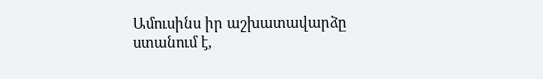Ամուսինս իր աշխատավարձը ստանում է,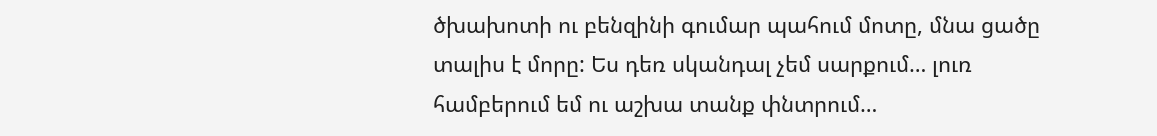ծխախոտի ու բենզինի գումար պահում մոտը, մնա ցածը տալիս է մորը: Ես դեռ սկանդալ չեմ սարքում… լուռ համբերում եմ ու աշխա տանք փնտրում…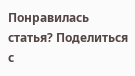Понравилась статья? Поделиться с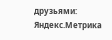друзьями:
Яндекс.Метрика